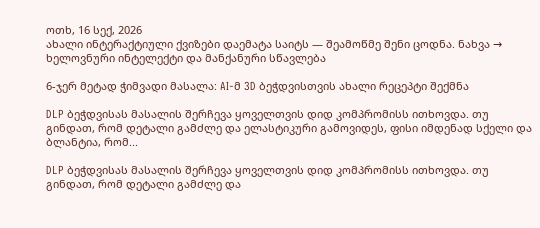ოთხ, 16 სექ, 2026
ახალი ინტერაქტიული ქვიზები დაემატა საიტს — შეამოწმე შენი ცოდნა. ნახვა →
ხელოვნური ინტელექტი და მანქანური სწავლება

6-ჯერ მეტად ჭიმვადი მასალა: AI-მ 3D ბეჭდვისთვის ახალი რეცეპტი შექმნა

DLP ბეჭდვისას მასალის შერჩევა ყოველთვის დიდ კომპრომისს ითხოვდა. თუ გინდათ, რომ დეტალი გამძლე და ელასტიკური გამოვიდეს, ფისი იმდენად სქელი და ბლანტია, რომ...

DLP ბეჭდვისას მასალის შერჩევა ყოველთვის დიდ კომპრომისს ითხოვდა. თუ გინდათ, რომ დეტალი გამძლე და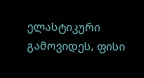ელასტიკური გამოვიდეს, ფისი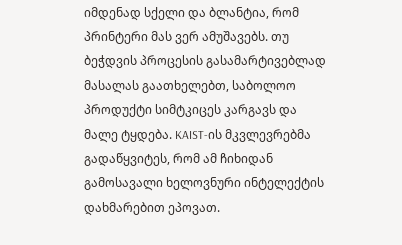იმდენად სქელი და ბლანტია, რომ პრინტერი მას ვერ ამუშავებს. თუ ბეჭდვის პროცესის გასამარტივებლად მასალას გაათხელებთ, საბოლოო პროდუქტი სიმტკიცეს კარგავს და მალე ტყდება. KAIST-ის მკვლევრებმა გადაწყვიტეს, რომ ამ ჩიხიდან გამოსავალი ხელოვნური ინტელექტის დახმარებით ეპოვათ.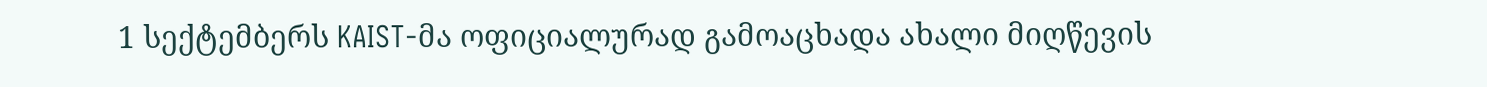1 სექტემბერს KAIST-მა ოფიციალურად გამოაცხადა ახალი მიღწევის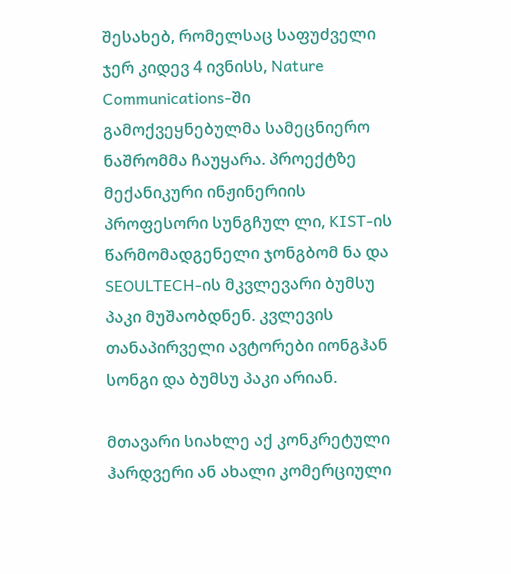შესახებ, რომელსაც საფუძველი ჯერ კიდევ 4 ივნისს, Nature Communications-ში გამოქვეყნებულმა სამეცნიერო ნაშრომმა ჩაუყარა. პროექტზე მექანიკური ინჟინერიის პროფესორი სუნგჩულ ლი, KIST-ის წარმომადგენელი ჯონგბომ ნა და SEOULTECH-ის მკვლევარი ბუმსუ პაკი მუშაობდნენ. კვლევის თანაპირველი ავტორები იონგჰან სონგი და ბუმსუ პაკი არიან.

მთავარი სიახლე აქ კონკრეტული ჰარდვერი ან ახალი კომერციული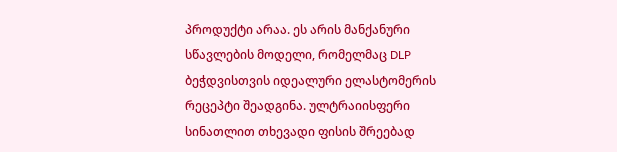პროდუქტი არაა. ეს არის მანქანური სწავლების მოდელი, რომელმაც DLP ბეჭდვისთვის იდეალური ელასტომერის რეცეპტი შეადგინა. ულტრაიისფერი სინათლით თხევადი ფისის შრეებად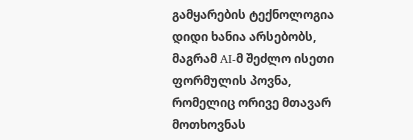გამყარების ტექნოლოგია დიდი ხანია არსებობს, მაგრამ AI-მ შეძლო ისეთი ფორმულის პოვნა, რომელიც ორივე მთავარ მოთხოვნას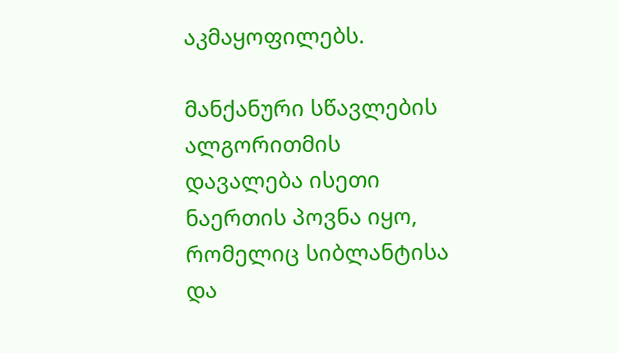აკმაყოფილებს.

მანქანური სწავლების ალგორითმის დავალება ისეთი ნაერთის პოვნა იყო, რომელიც სიბლანტისა და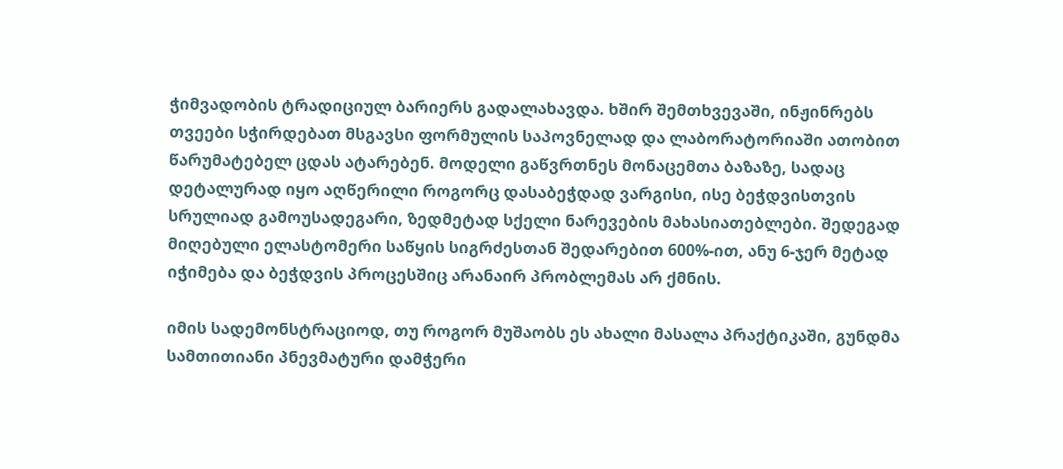ჭიმვადობის ტრადიციულ ბარიერს გადალახავდა. ხშირ შემთხვევაში, ინჟინრებს თვეები სჭირდებათ მსგავსი ფორმულის საპოვნელად და ლაბორატორიაში ათობით წარუმატებელ ცდას ატარებენ. მოდელი გაწვრთნეს მონაცემთა ბაზაზე, სადაც დეტალურად იყო აღწერილი როგორც დასაბეჭდად ვარგისი, ისე ბეჭდვისთვის სრულიად გამოუსადეგარი, ზედმეტად სქელი ნარევების მახასიათებლები. შედეგად მიღებული ელასტომერი საწყის სიგრძესთან შედარებით 600%-ით, ანუ 6-ჯერ მეტად იჭიმება და ბეჭდვის პროცესშიც არანაირ პრობლემას არ ქმნის.

იმის სადემონსტრაციოდ, თუ როგორ მუშაობს ეს ახალი მასალა პრაქტიკაში, გუნდმა სამთითიანი პნევმატური დამჭერი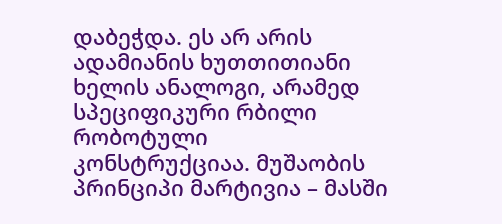დაბეჭდა. ეს არ არის ადამიანის ხუთთითიანი ხელის ანალოგი, არამედ სპეციფიკური რბილი რობოტული კონსტრუქციაა. მუშაობის პრინციპი მარტივია – მასში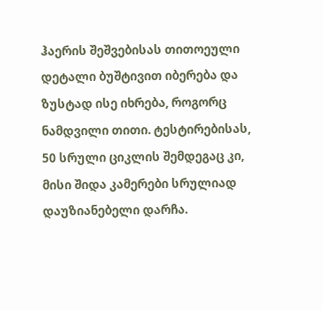ჰაერის შეშვებისას თითოეული დეტალი ბუშტივით იბერება და ზუსტად ისე იხრება, როგორც ნამდვილი თითი. ტესტირებისას, 50 სრული ციკლის შემდეგაც კი, მისი შიდა კამერები სრულიად დაუზიანებელი დარჩა.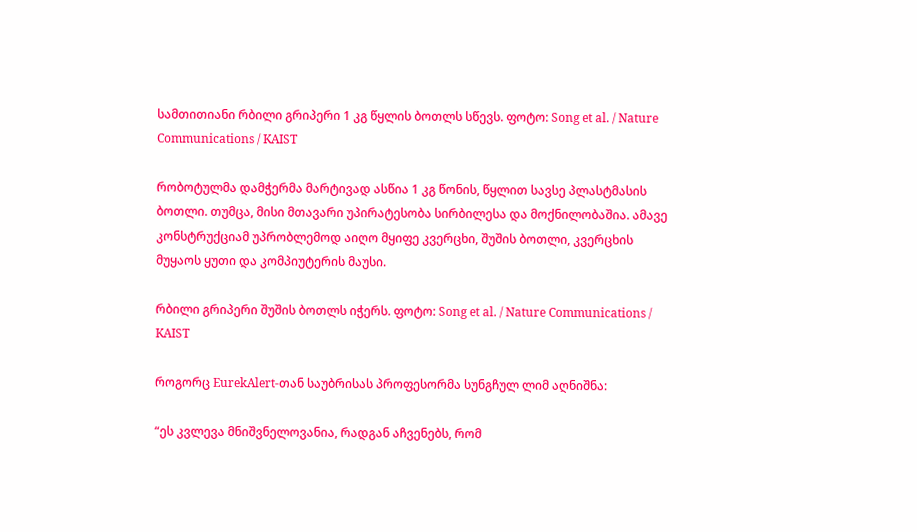სამთითიანი რბილი გრიპერი 1 კგ წყლის ბოთლს სწევს. ფოტო: Song et al. / Nature Communications / KAIST

რობოტულმა დამჭერმა მარტივად ასწია 1 კგ წონის, წყლით სავსე პლასტმასის ბოთლი. თუმცა, მისი მთავარი უპირატესობა სირბილესა და მოქნილობაშია. ამავე კონსტრუქციამ უპრობლემოდ აიღო მყიფე კვერცხი, შუშის ბოთლი, კვერცხის მუყაოს ყუთი და კომპიუტერის მაუსი.

რბილი გრიპერი შუშის ბოთლს იჭერს. ფოტო: Song et al. / Nature Communications / KAIST

როგორც EurekAlert-თან საუბრისას პროფესორმა სუნგჩულ ლიმ აღნიშნა:

“ეს კვლევა მნიშვნელოვანია, რადგან აჩვენებს, რომ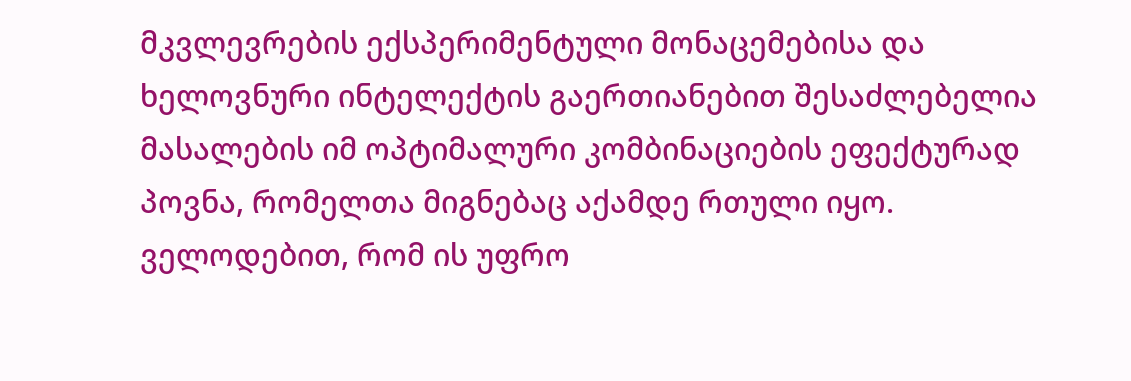მკვლევრების ექსპერიმენტული მონაცემებისა და ხელოვნური ინტელექტის გაერთიანებით შესაძლებელია მასალების იმ ოპტიმალური კომბინაციების ეფექტურად პოვნა, რომელთა მიგნებაც აქამდე რთული იყო. ველოდებით, რომ ის უფრო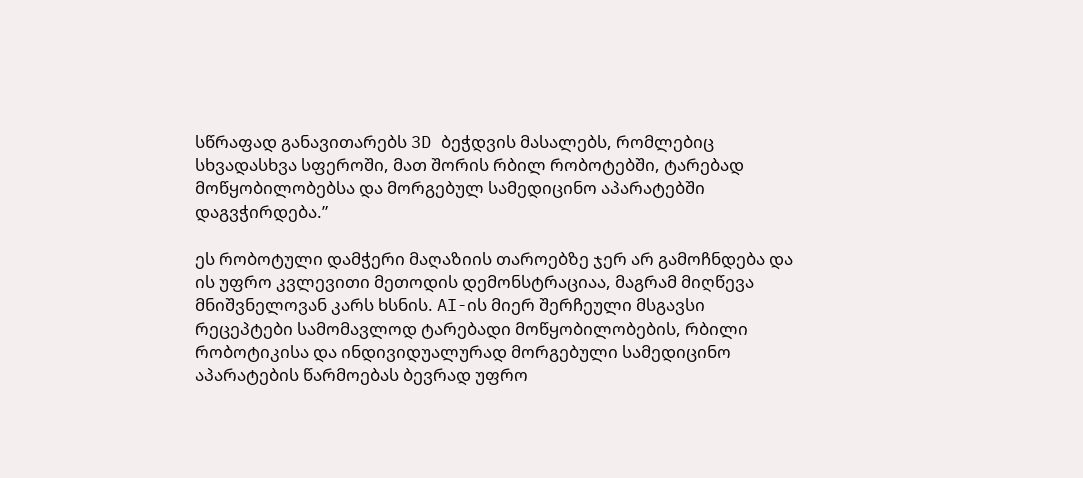სწრაფად განავითარებს 3D ბეჭდვის მასალებს, რომლებიც სხვადასხვა სფეროში, მათ შორის რბილ რობოტებში, ტარებად მოწყობილობებსა და მორგებულ სამედიცინო აპარატებში დაგვჭირდება.”

ეს რობოტული დამჭერი მაღაზიის თაროებზე ჯერ არ გამოჩნდება და ის უფრო კვლევითი მეთოდის დემონსტრაციაა, მაგრამ მიღწევა მნიშვნელოვან კარს ხსნის. AI-ის მიერ შერჩეული მსგავსი რეცეპტები სამომავლოდ ტარებადი მოწყობილობების, რბილი რობოტიკისა და ინდივიდუალურად მორგებული სამედიცინო აპარატების წარმოებას ბევრად უფრო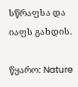სწრაფსა და იაფს გახდის.

წყარო: Nature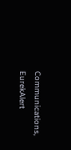Communications, EurekAlert